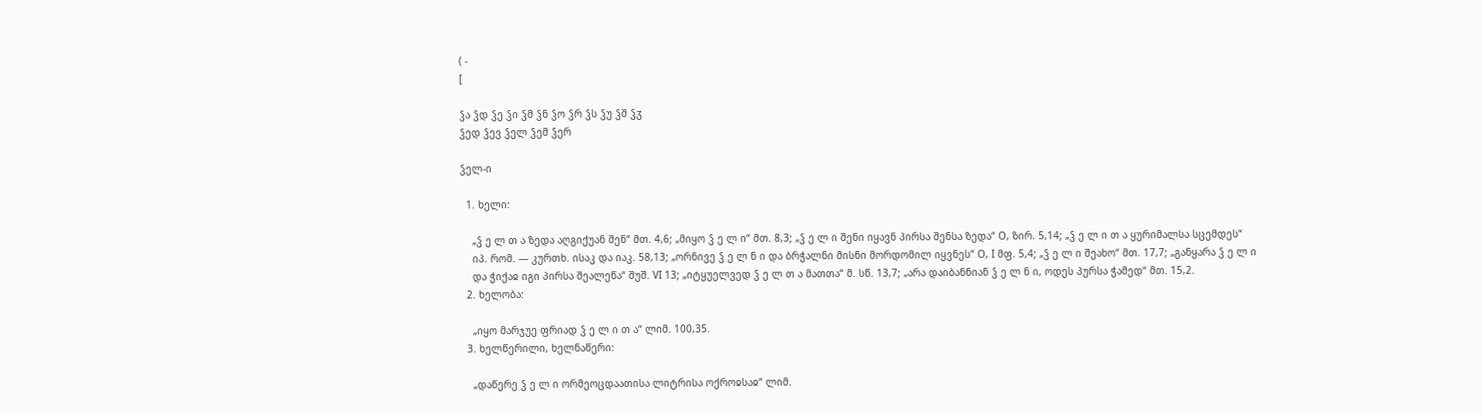( -
[

ჴა ჴდ ჴე ჴი ჴმ ჴნ ჴო ჴრ ჴს ჴუ ჴშ ჴჳ
ჴედ ჴევ ჴელ ჴემ ჴერ

ჴელ-ი

  1. ხელი:

    „ჴ ე ლ თ ა ზედა აღგიქუან შენ“ მთ. 4,6; „მიყო ჴ ე ლ ი“ მთ. 8,3; „ჴ ე ლ ი შენი იყავნ პირსა შენსა ზედა“ O, ზირ. 5,14; „ჴ ე ლ ი თ ა ყურიმალსა სცემდეს“
    იპ. რომ. — კურთხ. ისაკ და იაკ. 58,13; „ორნივე ჴ ე ლ ნ ი და ბრჭალნი მისნი მორდომილ იყვნეს“ O, I მფ. 5,4; „ჴ ე ლ ი შეახო“ მთ. 17,7; „განყარა ჴ ე ლ ი
    და ჭიქაჲ იგი პირსა შეალეწა“ შუშ. VI 13; „იტყუელვედ ჴ ე ლ თ ა მათთა“ მ. სწ. 13,7; „არა დაიბანნიან ჴ ე ლ ნ ი, ოდეს პურსა ჭამედ“ მთ. 15,2.
  2. ხელობა:

    „იყო მარჯუე ფრიად ჴ ე ლ ი თ ა“ ლიმ. 100,35.
  3. ხელწერილი, ხელნაწერი:

    „დაწერე ჴ ე ლ ი ორმეოცდაათისა ლიტრისა ოქროჲსაჲ“ ლიმ.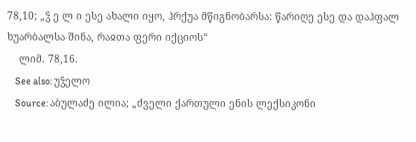78,10; „ჴ ე ლ ი ესე ახალი იყო, ჰრქუა მწიგნობარსა: წარიღე ესე და დაჰფალ ხუარბალსა შინა, რაჲთა ფერი იქციოს“
    ლიმ. 78,16.
    See also: უჴელო
    Source: აბულაძე ილია; „ძველი ქართული ენის ლექსიკონი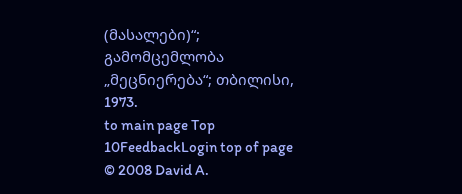(მასალები)“; გამომცემლობა „მეცნიერება“; თბილისი, 1973.
to main page Top 10FeedbackLogin top of page
© 2008 David A.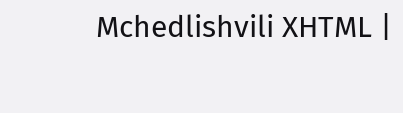Mchedlishvili XHTML |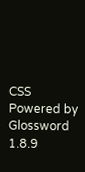CSS Powered by Glossword 1.8.9